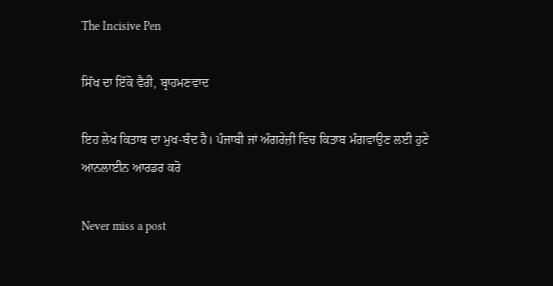The Incisive Pen

ਸਿੱਖ ਦਾ ਇੱਕੋ ਵੈਰੀ, ਬ੍ਰਾਹਮਣਵਾਦ

ਇਹ ਲੇਖ ਕਿਤਾਬ ਦਾ ਮੁਖ-ਬੰਦ ਹੈ। ਪੰਜਾਬੀ ਜਾਂ ਅੰਗਰੇਜ਼ੀ ਵਿਚ ਕਿਤਾਬ ਮੰਗਵਾਉਣ ਲਈ ਹੁਣੇ ਆਨਲਾਈਨ ਆਰਡਰ ਕਰੋ

Never miss a post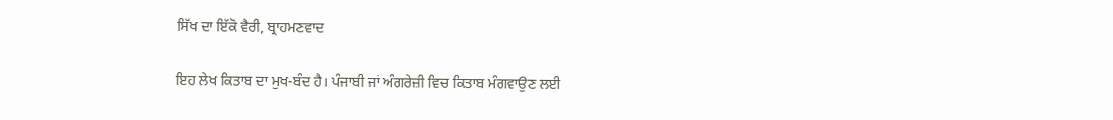ਸਿੱਖ ਦਾ ਇੱਕੋ ਵੈਰੀ, ਬ੍ਰਾਹਮਣਵਾਦ

ਇਹ ਲੇਖ ਕਿਤਾਬ ਦਾ ਮੁਖ-ਬੰਦ ਹੈ। ਪੰਜਾਬੀ ਜਾਂ ਅੰਗਰੇਜ਼ੀ ਵਿਚ ਕਿਤਾਬ ਮੰਗਵਾਉਣ ਲਈ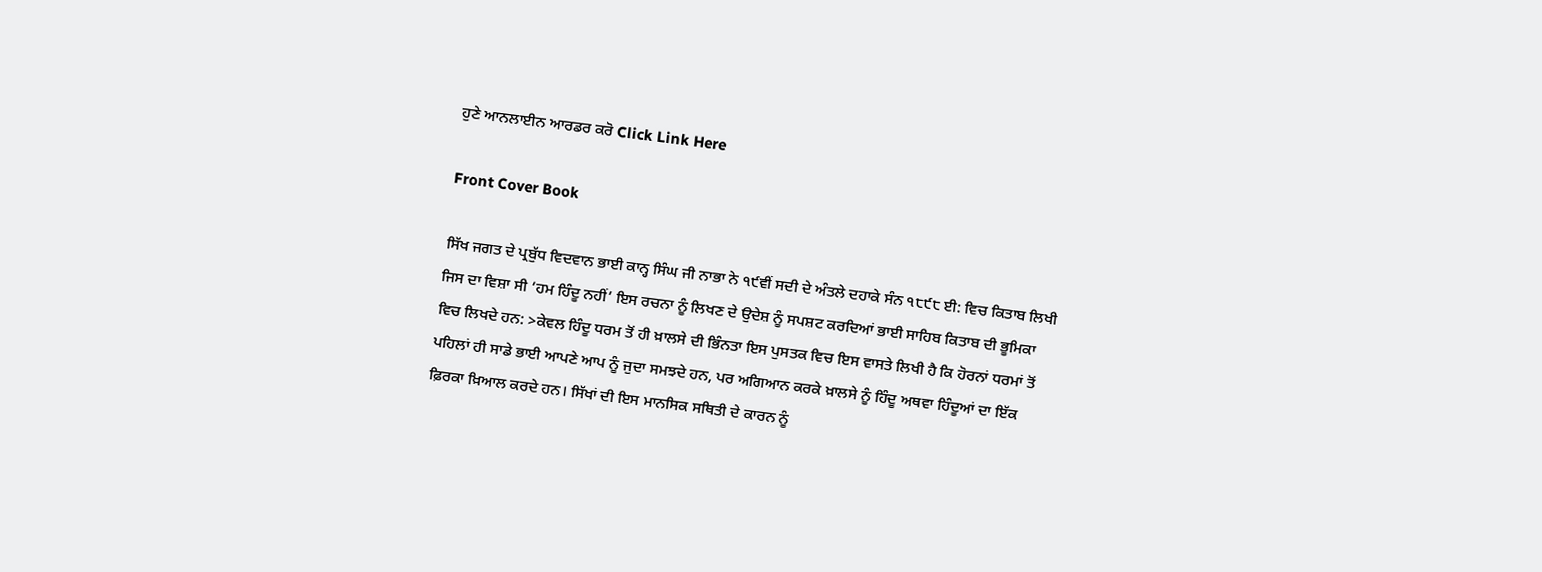ਹੁਣੇ ਆਨਲਾਈਨ ਆਰਡਰ ਕਰੋ Click Link Here

Front Cover Book

ਸਿੱਖ ਜਗਤ ਦੇ ਪ੍ਰਬੁੱਧ ਵਿਦਵਾਨ ਭਾਈ ਕਾਨ੍ਹ ਸਿੰਘ ਜੀ ਨਾਭਾ ਨੇ ੧੯ਵੀਂ ਸਦੀ ਦੇ ਅੰਤਲੇ ਦਹਾਕੇ ਸੰਨ ੧੮੯੮ ਈ: ਵਿਚ ਕਿਤਾਬ ਲਿਖੀ ਜਿਸ ਦਾ ਵਿਸ਼ਾ ਸੀ ‘ਹਮ ਹਿੰਦੂ ਨਹੀਂ’ ਇਸ ਰਚਨਾ ਨੂੰ ਲਿਖਣ ਦੇ ਉਦੇਸ਼ ਨੂੰ ਸਪਸ਼ਟ ਕਰਦਿਆਂ ਭਾਈ ਸਾਹਿਬ ਕਿਤਾਬ ਦੀ ਭੂਮਿਕਾ ਵਿਚ ਲਿਖਦੇ ਹਨ: >ਕੇਵਲ ਹਿੰਦੂ ਧਰਮ ਤੋਂ ਹੀ ਖ਼ਾਲਸੇ ਦੀ ਭਿੰਨਤਾ ਇਸ ਪੁਸਤਕ ਵਿਚ ਇਸ ਵਾਸਤੇ ਲਿਖੀ ਹੈ ਕਿ ਹੋਰਨਾਂ ਧਰਮਾਂ ਤੋਂ ਪਹਿਲਾਂ ਹੀ ਸਾਡੇ ਭਾਈ ਆਪਣੇ ਆਪ ਨੂੰ ਜੁਦਾ ਸਮਝਦੇ ਹਨ, ਪਰ ਅਗਿਆਨ ਕਰਕੇ ਖ਼ਾਲਸੇ ਨੂੰ ਹਿੰਦੂ ਅਥਵਾ ਹਿੰਦੂਆਂ ਦਾ ਇੱਕ ਫ਼ਿਰਕਾ ਖ਼ਿਆਲ ਕਰਦੇ ਹਨ। ਸਿੱਖਾਂ ਦੀ ਇਸ ਮਾਨਸਿਕ ਸਥਿਤੀ ਦੇ ਕਾਰਨ ਨੂੰ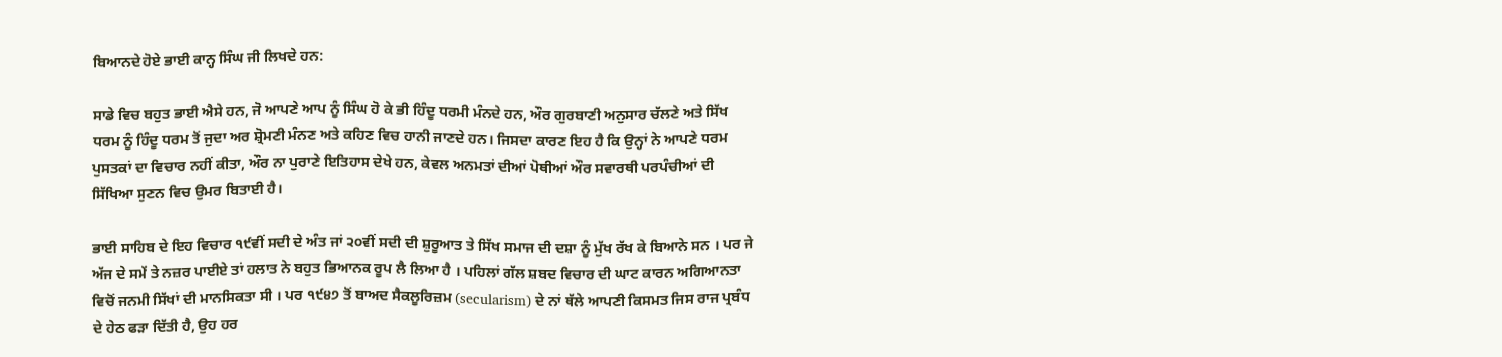ਬਿਆਨਦੇ ਹੋਏ ਭਾਈ ਕਾਨ੍ਹ ਸਿੰਘ ਜੀ ਲਿਖਦੇ ਹਨ:

ਸਾਡੇ ਵਿਚ ਬਹੁਤ ਭਾਈ ਐਸੇ ਹਨ, ਜੋ ਆਪਣੇ ਆਪ ਨੂੰ ਸਿੰਘ ਹੋ ਕੇ ਭੀ ਹਿੰਦੂ ਧਰਮੀ ਮੰਨਦੇ ਹਨ, ਔਰ ਗੁਰਬਾਣੀ ਅਨੁਸਾਰ ਚੱਲਣੇ ਅਤੇ ਸਿੱਖ ਧਰਮ ਨੂੰ ਹਿੰਦੂ ਧਰਮ ਤੋਂ ਜੁਦਾ ਅਰ ਸ਼੍ਰੋਮਣੀ ਮੰਨਣ ਅਤੇ ਕਹਿਣ ਵਿਚ ਹਾਨੀ ਜਾਣਦੇ ਹਨ। ਜਿਸਦਾ ਕਾਰਣ ਇਹ ਹੈ ਕਿ ਉਨ੍ਹਾਂ ਨੇ ਆਪਣੇ ਧਰਮ ਪੁਸਤਕਾਂ ਦਾ ਵਿਚਾਰ ਨਹੀਂ ਕੀਤਾ, ਔਰ ਨਾ ਪੁਰਾਣੇ ਇਤਿਹਾਸ ਦੇਖੇ ਹਨ, ਕੇਵਲ ਅਨਮਤਾਂ ਦੀਆਂ ਪੋਥੀਆਂ ਔਰ ਸਵਾਰਥੀ ਪਰਪੰਚੀਆਂ ਦੀ ਸਿੱਖਿਆ ਸੁਣਨ ਵਿਚ ਉਮਰ ਬਿਤਾਈ ਹੈ।

ਭਾਈ ਸਾਹਿਬ ਦੇ ਇਹ ਵਿਚਾਰ ੧੯ਵੀਂ ਸਦੀ ਦੇ ਅੰਤ ਜਾਂ ੨੦ਵੀਂ ਸਦੀ ਦੀ ਸ਼ੁਰੂਆਤ ਤੇ ਸਿੱਖ ਸਮਾਜ ਦੀ ਦਸ਼ਾ ਨੂੰ ਮੁੱਖ ਰੱਖ ਕੇ ਬਿਆਨੇ ਸਨ । ਪਰ ਜੇ ਅੱਜ ਦੇ ਸਮੇਂ ਤੇ ਨਜ਼ਰ ਪਾਈਏ ਤਾਂ ਹਲਾਤ ਨੇ ਬਹੁਤ ਭਿਆਨਕ ਰੂਪ ਲੈ ਲਿਆ ਹੈ । ਪਹਿਲਾਂ ਗੱਲ ਸ਼ਬਦ ਵਿਚਾਰ ਦੀ ਘਾਟ ਕਾਰਨ ਅਗਿਆਨਤਾ ਵਿਚੋਂ ਜਨਮੀ ਸਿੱਖਾਂ ਦੀ ਮਾਨਸਿਕਤਾ ਸੀ । ਪਰ ੧੯੪੭ ਤੋਂ ਬਾਅਦ ਸੈਕਲੂਰਿਜ਼ਮ (secularism) ਦੇ ਨਾਂ ਥੱਲੇ ਆਪਣੀ ਕਿਸਮਤ ਜਿਸ ਰਾਜ ਪ੍ਰਬੰਧ ਦੇ ਹੇਠ ਫੜਾ ਦਿੱਤੀ ਹੈ, ਉਹ ਹਰ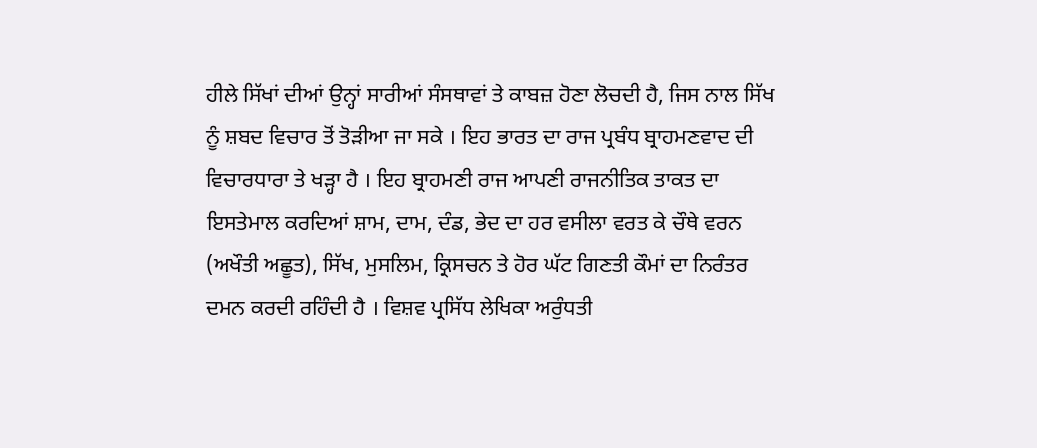ਹੀਲੇ ਸਿੱਖਾਂ ਦੀਆਂ ਉਨ੍ਹਾਂ ਸਾਰੀਆਂ ਸੰਸਥਾਵਾਂ ਤੇ ਕਾਬਜ਼ ਹੋਣਾ ਲੋਚਦੀ ਹੈ, ਜਿਸ ਨਾਲ ਸਿੱਖ ਨੂੰ ਸ਼ਬਦ ਵਿਚਾਰ ਤੋਂ ਤੋੜੀਆ ਜਾ ਸਕੇ । ਇਹ ਭਾਰਤ ਦਾ ਰਾਜ ਪ੍ਰਬੰਧ ਬ੍ਰਾਹਮਣਵਾਦ ਦੀ ਵਿਚਾਰਧਾਰਾ ਤੇ ਖੜ੍ਹਾ ਹੈ । ਇਹ ਬ੍ਰਾਹਮਣੀ ਰਾਜ ਆਪਣੀ ਰਾਜਨੀਤਿਕ ਤਾਕਤ ਦਾ ਇਸਤੇਮਾਲ ਕਰਦਿਆਂ ਸ਼ਾਮ, ਦਾਮ, ਦੰਡ, ਭੇਦ ਦਾ ਹਰ ਵਸੀਲਾ ਵਰਤ ਕੇ ਚੌਥੇ ਵਰਨ (ਅਖੌਤੀ ਅਛੂਤ), ਸਿੱਖ, ਮੁਸਲਿਮ, ਕ੍ਰਿਸਚਨ ਤੇ ਹੋਰ ਘੱਟ ਗਿਣਤੀ ਕੌਮਾਂ ਦਾ ਨਿਰੰਤਰ ਦਮਨ ਕਰਦੀ ਰਹਿੰਦੀ ਹੈ । ਵਿਸ਼ਵ ਪ੍ਰਸਿੱਧ ਲੇਖਿਕਾ ਅਰੁੰਧਤੀ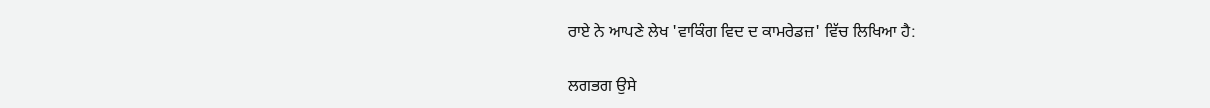ਰਾਏ ਨੇ ਆਪਣੇ ਲੇਖ 'ਵਾਕਿੰਗ ਵਿਦ ਦ ਕਾਮਰੇਡਜ਼' ਵਿੱਚ ਲਿਖਿਆ ਹੈ:

ਲਗਭਗ ਉਸੇ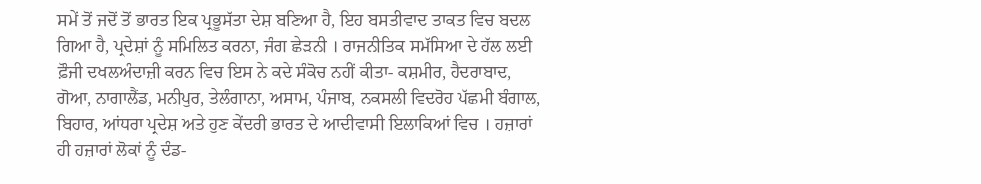ਸਮੇਂ ਤੋਂ ਜਦੋਂ ਤੋਂ ਭਾਰਤ ਇਕ ਪ੍ਰਭੂਸੱਤਾ ਦੇਸ਼ ਬਣਿਆ ਹੈ, ਇਹ ਬਸਤੀਵਾਦ ਤਾਕਤ ਵਿਚ ਬਦਲ ਗਿਆ ਹੈ, ਪ੍ਰਦੇਸ਼ਾਂ ਨੂੰ ਸਮਿਲਿਤ ਕਰਨਾ, ਜੰਗ ਛੇੜਨੀ । ਰਾਜਨੀਤਿਕ ਸਮੱਸਿਆ ਦੇ ਹੱਲ ਲਈ ਫ਼ੌਜੀ ਦਖਲਅੰਦਾਜ਼ੀ ਕਰਨ ਵਿਚ ਇਸ ਨੇ ਕਦੇ ਸੰਕੋਚ ਨਹੀਂ ਕੀਤਾ- ਕਸ਼ਮੀਰ, ਹੈਦਰਾਬਾਦ, ਗੋਆ, ਨਾਗਾਲੈਂਡ, ਮਨੀਪੁਰ, ਤੇਲੰਗਾਨਾ, ਅਸਾਮ, ਪੰਜਾਬ, ਨਕਸਲੀ ਵਿਦਰੋਹ ਪੱਛਮੀ ਬੰਗਾਲ, ਬਿਹਾਰ, ਆਂਧਰਾ ਪ੍ਰਦੇਸ਼ ਅਤੇ ਹੁਣ ਕੇਂਦਰੀ ਭਾਰਤ ਦੇ ਆਦੀਵਾਸੀ ਇਲਾਕਿਆਂ ਵਿਚ । ਹਜ਼ਾਰਾਂ ਹੀ ਹਜ਼ਾਰਾਂ ਲੋਕਾਂ ਨੂੰ ਦੰਡ-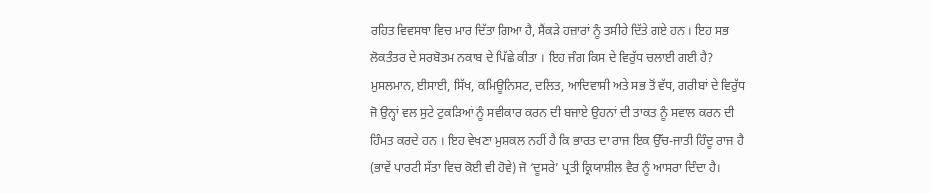ਰਹਿਤ ਵਿਵਸਥਾ ਵਿਚ ਮਾਰ ਦਿੱਤਾ ਗਿਆ ਹੈ, ਸੈਂਕੜੇ ਹਜ਼ਾਰਾਂ ਨੂੰ ਤਸੀਹੇ ਦਿੱਤੇ ਗਏ ਹਨ । ਇਹ ਸਭ ਲੋਕਤੰਤਰ ਦੇ ਸਰਬੋਤਮ ਨਕਾਬ ਦੇ ਪਿੱਛੇ ਕੀਤਾ । ਇਹ ਜੰਗ ਕਿਸ ਦੇ ਵਿਰੁੱਧ ਚਲਾਈ ਗਈ ਹੈ? ਮੁਸਲਮਾਨ, ਈਸਾਈ, ਸਿੱਖ, ਕਮਿਊਨਿਸਟ, ਦਲਿਤ, ਆਦਿਵਾਸੀ ਅਤੇ ਸਭ ਤੋਂ ਵੱਧ, ਗਰੀਬਾਂ ਦੇ ਵਿਰੁੱਧ ਜੋ ਉਨ੍ਹਾਂ ਵਲ ਸੁਟੇ ਟੁਕੜਿਆਂ ਨੂੰ ਸਵੀਕਾਰ ਕਰਨ ਦੀ ਬਜਾਏ ਉਹਨਾਂ ਦੀ ਤਾਕਤ ਨੂੰ ਸਵਾਲ ਕਰਨ ਦੀ ਹਿੰਮਤ ਕਰਦੇ ਹਨ । ਇਹ ਵੇਖਣਾ ਮੁਸ਼ਕਲ ਨਹੀਂ ਹੈ ਕਿ ਭਾਰਤ ਦਾ ਰਾਜ ਇਕ ਉੱਚ-ਜਾਤੀ ਹਿੰਦੂ ਰਾਜ ਹੈ (ਭਾਵੇਂ ਪਾਰਟੀ ਸੱਤਾ ਵਿਚ ਕੋਈ ਵੀ ਹੋਵੇ) ਜੋ ‘ਦੂਸਰੇ’ ਪ੍ਰਤੀ ਕ੍ਰਿਯਾਸ਼ੀਲ ਵੈਰ ਨੂੰ ਆਸਰਾ ਦਿੰਦਾ ਹੈ।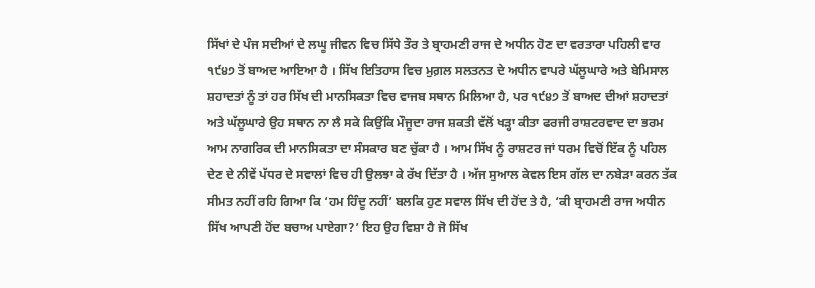ਸਿੱਖਾਂ ਦੇ ਪੰਜ ਸਦੀਆਂ ਦੇ ਲਘੂ ਜੀਵਨ ਵਿਚ ਸਿੱਧੇ ਤੌਰ ਤੇ ਬ੍ਰਾਹਮਣੀ ਰਾਜ ਦੇ ਅਧੀਨ ਹੋਣ ਦਾ ਵਰਤਾਰਾ ਪਹਿਲੀ ਵਾਰ ੧੯੪੭ ਤੋਂ ਬਾਅਦ ਆਇਆ ਹੈ । ਸਿੱਖ ਇਤਿਹਾਸ ਵਿਚ ਮੁਗ਼ਲ ਸਲਤਨਤ ਦੇ ਅਧੀਨ ਵਾਪਰੇ ਘੱਲੂਘਾਰੇ ਅਤੇ ਬੇਮਿਸਾਲ ਸ਼ਹਾਦਤਾਂ ਨੂੰ ਤਾਂ ਹਰ ਸਿੱਖ ਦੀ ਮਾਨਸਿਕਤਾ ਵਿਚ ਵਾਜਬ ਸਥਾਨ ਮਿਲਿਆ ਹੈ, ਪਰ ੧੯੪੭ ਤੋਂ ਬਾਅਦ ਦੀਆਂ ਸ਼ਹਾਦਤਾਂ ਅਤੇ ਘੱਲੂਘਾਰੇ ਉਹ ਸਥਾਨ ਨਾ ਲੈ ਸਕੇ ਕਿਉਂਕਿ ਮੌਜੂਦਾ ਰਾਜ ਸ਼ਕਤੀ ਵੱਲੋਂ ਖੜ੍ਹਾ ਕੀਤਾ ਫਰਜੀ ਰਾਸ਼ਟਰਵਾਦ ਦਾ ਭਰਮ ਆਮ ਨਾਗਰਿਕ ਦੀ ਮਾਨਸਿਕਤਾ ਦਾ ਸੰਸਕਾਰ ਬਣ ਚੁੱਕਾ ਹੈ । ਆਮ ਸਿੱਖ ਨੂੰ ਰਾਸ਼ਟਰ ਜਾਂ ਧਰਮ ਵਿਚੋਂ ਇੱਕ ਨੂੰ ਪਹਿਲ ਦੇਣ ਦੇ ਨੀਵੇਂ ਪੱਧਰ ਦੇ ਸਵਾਲਾਂ ਵਿਚ ਹੀ ਉਲਝਾ ਕੇ ਰੱਖ ਦਿੱਤਾ ਹੈ । ਅੱਜ ਸੁਆਲ ਕੇਵਲ ਇਸ ਗੱਲ ਦਾ ਨਬੇੜਾ ਕਰਨ ਤੱਕ ਸੀਮਤ ਨਹੀਂ ਰਹਿ ਗਿਆ ਕਿ ‘ਹਮ ਹਿੰਦੂ ਨਹੀਂ’ ਬਲਕਿ ਹੁਣ ਸਵਾਲ ਸਿੱਖ ਦੀ ਹੋਂਦ ਤੇ ਹੈ, ‘ਕੀ ਬ੍ਰਾਹਮਣੀ ਰਾਜ ਅਧੀਨ ਸਿੱਖ ਆਪਣੀ ਹੋਂਦ ਬਚਾਅ ਪਾਏਗਾ?’ ਇਹ ਉਹ ਵਿਸ਼ਾ ਹੈ ਜੋ ਸਿੱਖ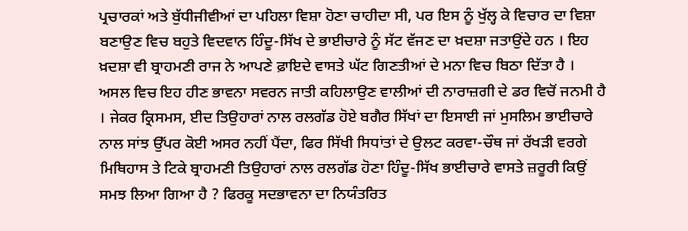ਪ੍ਰਚਾਰਕਾਂ ਅਤੇ ਬੁੱਧੀਜੀਵੀਆਂ ਦਾ ਪਹਿਲਾ ਵਿਸ਼ਾ ਹੋਣਾ ਚਾਹੀਦਾ ਸੀ, ਪਰ ਇਸ ਨੂੰ ਖੁੱਲ੍ਹ ਕੇ ਵਿਚਾਰ ਦਾ ਵਿਸ਼ਾ ਬਣਾਉਣ ਵਿਚ ਬਹੁਤੇ ਵਿਦਵਾਨ ਹਿੰਦੂ-ਸਿੱਖ ਦੇ ਭਾਈਚਾਰੇ ਨੂੰ ਸੱਟ ਵੱਜਣ ਦਾ ਖ਼ਦਸ਼ਾ ਜਤਾਉਂਦੇ ਹਨ । ਇਹ ਖ਼ਦਸ਼ਾ ਵੀ ਬ੍ਰਾਹਮਣੀ ਰਾਜ ਨੇ ਆਪਣੇ ਫ਼ਾਇਦੇ ਵਾਸਤੇ ਘੱਟ ਗਿਣਤੀਆਂ ਦੇ ਮਨਾ ਵਿਚ ਬਿਠਾ ਦਿੱਤਾ ਹੈ । ਅਸਲ ਵਿਚ ਇਹ ਹੀਣ ਭਾਵਨਾ ਸਵਰਨ ਜਾਤੀ ਕਹਿਲਾਉਣ ਵਾਲੀਆਂ ਦੀ ਨਾਰਾਜ਼ਗੀ ਦੇ ਡਰ ਵਿਚੋਂ ਜਨਮੀ ਹੈ । ਜੇਕਰ ਕ੍ਰਿਸਮਸ, ਈਦ ਤਿਉਹਾਰਾਂ ਨਾਲ ਰਲਗੱਡ ਹੋਏ ਬਗੈਰ ਸਿੱਖਾਂ ਦਾ ਇਸਾਈ ਜਾਂ ਮੁਸਲਿਮ ਭਾਈਚਾਰੇ ਨਾਲ ਸਾਂਝ ਉੱਪਰ ਕੋਈ ਅਸਰ ਨਹੀਂ ਪੈਂਦਾ, ਫਿਰ ਸਿੱਖੀ ਸਿਧਾਂਤਾਂ ਦੇ ਉਲਟ ਕਰਵਾ-ਚੌਥ ਜਾਂ ਰੱਖੜੀ ਵਰਗੇ ਮਿਥਿਹਾਸ ਤੇ ਟਿਕੇ ਬ੍ਰਾਹਮਣੀ ਤਿਉਹਾਰਾਂ ਨਾਲ ਰਲਗੱਡ ਹੋਣਾ ਹਿੰਦੂ-ਸਿੱਖ ਭਾਈਚਾਰੇ ਵਾਸਤੇ ਜ਼ਰੂਰੀ ਕਿਉਂ ਸਮਝ ਲਿਆ ਗਿਆ ਹੈ ? ਫਿਰਕੂ ਸਦਭਾਵਨਾ ਦਾ ਨਿਯੰਤਰਿਤ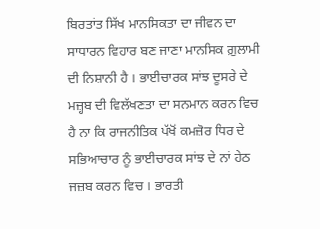ਬਿਰਤਾਂਤ ਸਿੱਖ ਮਾਨਸਿਕਤਾ ਦਾ ਜੀਵਨ ਦਾ ਸਾਧਾਰਨ ਵਿਹਾਰ ਬਣ ਜਾਣਾ ਮਾਨਸਿਕ ਗ਼ੁਲਾਮੀ ਦੀ ਨਿਸ਼ਾਨੀ ਹੈ । ਭਾਈਚਾਰਕ ਸਾਂਝ ਦੂਸਰੇ ਦੇ ਮਜ਼੍ਹਬ ਦੀ ਵਿਲੱਖਣਤਾ ਦਾ ਸਨਮਾਨ ਕਰਨ ਵਿਚ ਹੈ ਨਾ ਕਿ ਰਾਜਨੀਤਿਕ ਪੱਖੋਂ ਕਮਜ਼ੋਰ ਧਿਰ ਦੇ ਸਭਿਆਚਾਰ ਨੂੰ ਭਾਈਚਾਰਕ ਸਾਂਝ ਦੇ ਨਾਂ ਹੇਠ ਜਜ਼ਬ ਕਰਨ ਵਿਚ । ਭਾਰਤੀ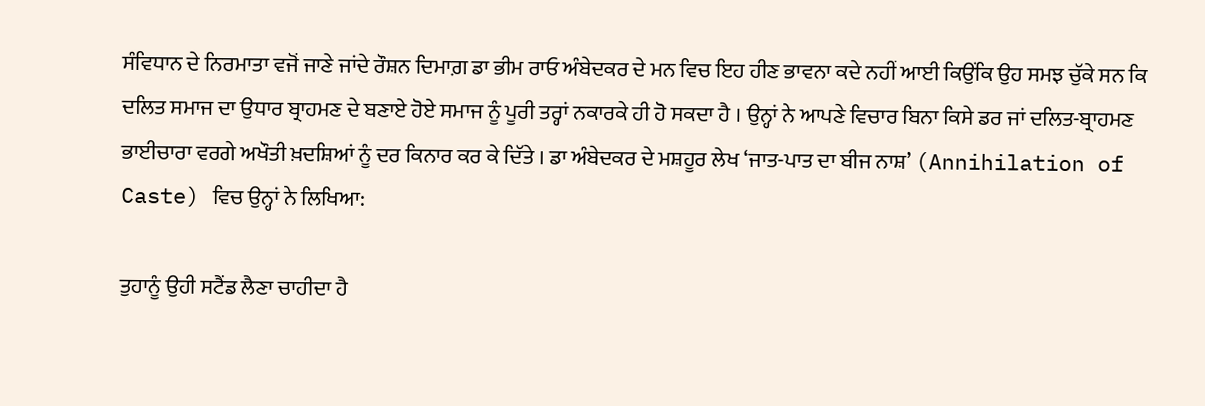ਸੰਵਿਧਾਨ ਦੇ ਨਿਰਮਾਤਾ ਵਜੋਂ ਜਾਣੇ ਜਾਂਦੇ ਰੌਸ਼ਨ ਦਿਮਾਗ਼ ਡਾ ਭੀਮ ਰਾਓ ਅੰਬੇਦਕਰ ਦੇ ਮਨ ਵਿਚ ਇਹ ਹੀਣ ਭਾਵਨਾ ਕਦੇ ਨਹੀਂ ਆਈ ਕਿਉਂਕਿ ਉਹ ਸਮਝ ਚੁੱਕੇ ਸਨ ਕਿ ਦਲਿਤ ਸਮਾਜ ਦਾ ਉਧਾਰ ਬ੍ਰਾਹਮਣ ਦੇ ਬਣਾਏ ਹੋਏ ਸਮਾਜ ਨੂੰ ਪੂਰੀ ਤਰ੍ਹਾਂ ਨਕਾਰਕੇ ਹੀ ਹੋ ਸਕਦਾ ਹੈ । ਉਨ੍ਹਾਂ ਨੇ ਆਪਣੇ ਵਿਚਾਰ ਬਿਨਾ ਕਿਸੇ ਡਰ ਜਾਂ ਦਲਿਤ-ਬ੍ਰਾਹਮਣ ਭਾਈਚਾਰਾ ਵਰਗੇ ਅਖੌਤੀ ਖ਼ਦਸ਼ਿਆਂ ਨੂੰ ਦਰ ਕਿਨਾਰ ਕਰ ਕੇ ਦਿੱਤੇ । ਡਾ ਅੰਬੇਦਕਰ ਦੇ ਮਸ਼ਹੂਰ ਲੇਖ ‘ਜਾਤ-ਪਾਤ ਦਾ ਬੀਜ ਨਾਸ਼’ (Annihilation of Caste) ਵਿਚ ਉਨ੍ਹਾਂ ਨੇ ਲਿਖਿਆ:

ਤੁਹਾਨੂੰ ਉਹੀ ਸਟੈਂਡ ਲੈਣਾ ਚਾਹੀਦਾ ਹੈ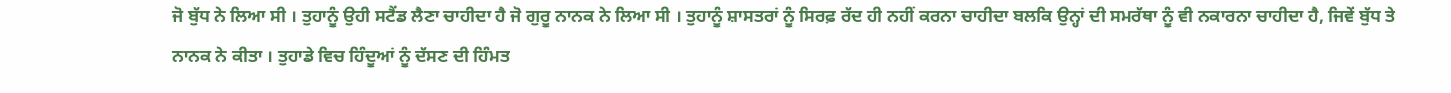ਜੋ ਬੁੱਧ ਨੇ ਲਿਆ ਸੀ । ਤੁਹਾਨੂੰ ਉਹੀ ਸਟੈਂਡ ਲੈਣਾ ਚਾਹੀਦਾ ਹੈ ਜੋ ਗੁਰੂ ਨਾਨਕ ਨੇ ਲਿਆ ਸੀ । ਤੁਹਾਨੂੰ ਸ਼ਾਸਤਰਾਂ ਨੂੰ ਸਿਰਫ਼ ਰੱਦ ਹੀ ਨਹੀਂ ਕਰਨਾ ਚਾਹੀਦਾ ਬਲਕਿ ਉਨ੍ਹਾਂ ਦੀ ਸਮਰੱਥਾ ਨੂੰ ਵੀ ਨਕਾਰਨਾ ਚਾਹੀਦਾ ਹੈ, ਜਿਵੇਂ ਬੁੱਧ ਤੇ ਨਾਨਕ ਨੇ ਕੀਤਾ । ਤੁਹਾਡੇ ਵਿਚ ਹਿੰਦੂਆਂ ਨੂੰ ਦੱਸਣ ਦੀ ਹਿੰਮਤ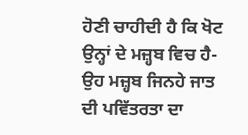ਹੋਣੀ ਚਾਹੀਦੀ ਹੈ ਕਿ ਖੋਟ ਉਨ੍ਹਾਂ ਦੇ ਮਜ਼੍ਹਬ ਵਿਚ ਹੈ- ਉਹ ਮਜ਼੍ਹਬ ਜਿਨਹੇ ਜਾਤ ਦੀ ਪਵਿੱਤਰਤਾ ਦਾ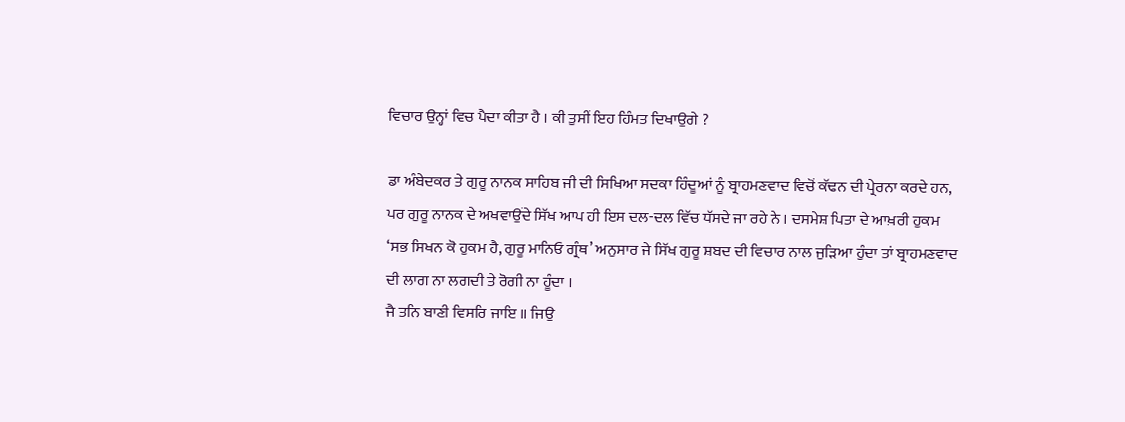ਵਿਚਾਰ ਉਨ੍ਹਾਂ ਵਿਚ ਪੈਦਾ ਕੀਤਾ ਹੈ । ਕੀ ਤੁਸੀਂ ਇਹ ਹਿੰਮਤ ਦਿਖਾਉਗੇ ?

ਡਾ ਅੰਬੇਦਕਰ ਤੇ ਗੁਰੂ ਨਾਨਕ ਸਾਹਿਬ ਜੀ ਦੀ ਸਿਖਿਆ ਸਦਕਾ ਹਿੰਦੂਆਂ ਨੂੰ ਬ੍ਰਾਹਮਣਵਾਦ ਵਿਚੋਂ ਕੱਢਨ ਦੀ ਪ੍ਰੇਰਨਾ ਕਰਦੇ ਹਨ, ਪਰ ਗੁਰੂ ਨਾਨਕ ਦੇ ਅਖਵਾਉਂਦੇ ਸਿੱਖ ਆਪ ਹੀ ਇਸ ਦਲ-ਦਲ ਵਿੱਚ ਧੱਸਦੇ ਜਾ ਰਹੇ ਨੇ । ਦਸਮੇਸ਼ ਪਿਤਾ ਦੇ ਆਖ਼ਰੀ ਹੁਕਮ ‘ਸਭ ਸਿਖਨ ਕੋ ਹੁਕਮ ਹੈ, ਗੁਰੂ ਮਾਨਿਓ ਗ੍ਰੰਥ’ ਅਨੁਸਾਰ ਜੇ ਸਿੱਖ ਗੁਰੂ ਸ਼ਬਦ ਦੀ ਵਿਚਾਰ ਨਾਲ ਜੁੜਿਆ ਹੁੰਦਾ ਤਾਂ ਬ੍ਰਾਹਮਣਵਾਦ ਦੀ ਲਾਗ ਨਾ ਲਗਦੀ ਤੇ ਰੋਗੀ ਨਾ ਹੂੰਦਾ ।
ਜੈ ਤਨਿ ਬਾਣੀ ਵਿਸਰਿ ਜਾਇ ॥ ਜਿਉ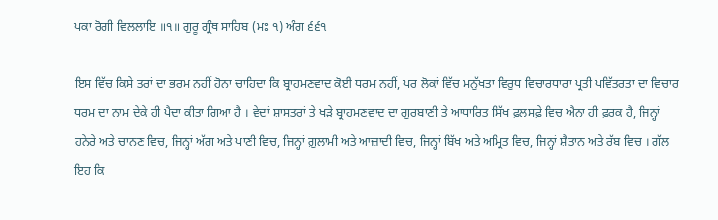ਪਕਾ ਰੋਗੀ ਵਿਲਲਾਇ ॥੧॥ ਗੁਰੂ ਗ੍ਰੰਥ ਸਾਹਿਬ (ਮਃ ੧) ਅੰਗ ੬੬੧

ਇਸ ਵਿੱਚ ਕਿਸੇ ਤਰਾਂ ਦਾ ਭਰਮ ਨਹੀਂ ਹੋਨਾ ਚਾਹਿਦਾ ਕਿ ਬ੍ਰਾਹਮਣਵਾਦ ਕੋਈ ਧਰਮ ਨਹੀਂ, ਪਰ ਲੋਕਾਂ ਵਿੱਚ ਮਨੁੱਖਤਾ ਵਿਰੁਧ ਵਿਚਾਰਧਾਰਾ ਪ੍ਰਤੀ ਪਵਿੱਤਰਤਾ ਦਾ ਵਿਚਾਰ ਧਰਮ ਦਾ ਨਾਮ ਦੇਕੇ ਹੀ ਪੈਦਾ ਕੀਤਾ ਗਿਆ ਹੈ । ਵੇਦਾਂ ਸ਼ਾਸਤਰਾਂ ਤੇ ਖੜੇ ਬ੍ਰਾਹਮਣਵਾਦ ਦਾ ਗੁਰਬਾਣੀ ਤੇ ਆਧਾਰਿਤ ਸਿੱਖ ਫ਼ਲਸਫ਼ੇ ਵਿਚ ਐਨਾ ਹੀ ਫ਼ਰਕ ਹੈ, ਜਿਨ੍ਹਾਂ ਹਨੇਰੇ ਅਤੇ ਚਾਨਣ ਵਿਚ, ਜਿਨ੍ਹਾਂ ਅੱਗ ਅਤੇ ਪਾਣੀ ਵਿਚ, ਜਿਨ੍ਹਾਂ ਗ਼ੁਲਾਮੀ ਅਤੇ ਆਜ਼ਾਦੀ ਵਿਚ, ਜਿਨ੍ਹਾਂ ਬਿੱਖ ਅਤੇ ਅਮ੍ਰਿਤ ਵਿਚ, ਜਿਨ੍ਹਾਂ ਸ਼ੈਤਾਨ ਅਤੇ ਰੱਬ ਵਿਚ । ਗੱਲ ਇਹ ਕਿ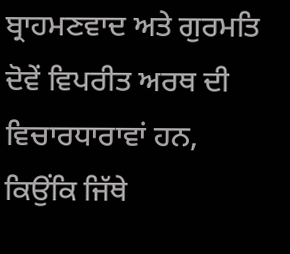ਬ੍ਰਾਹਮਣਵਾਦ ਅਤੇ ਗੁਰਮਤਿ ਦੋਵੇਂ ਵਿਪਰੀਤ ਅਰਥ ਦੀ ਵਿਚਾਰਧਾਰਾਵਾਂ ਹਨ, ਕਿਉਂਕਿ ਜਿੱਥੇ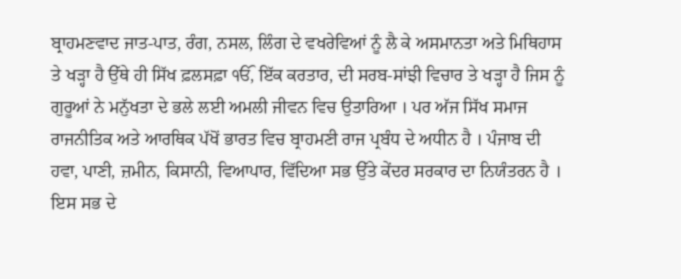ਬ੍ਰਾਹਮਣਵਾਦ ਜਾਤ-ਪਾਤ, ਰੰਗ, ਨਸਲ, ਲਿੰਗ ਦੇ ਵਖਰੇਵਿਆਂ ਨੂੰ ਲੈ ਕੇ ਅਸਮਾਨਤਾ ਅਤੇ ਮਿਥਿਹਾਸ ਤੇ ਖੜ੍ਹਾ ਹੈ ਉੱਥੇ ਹੀ ਸਿੱਖ ਫ਼ਲਸਫ਼ਾ ੴ, ਇੱਕ ਕਰਤਾਰ, ਦੀ ਸਰਬ-ਸਾਂਝੀ ਵਿਚਾਰ ਤੇ ਖੜ੍ਹਾ ਹੈ ਜਿਸ ਨੂੰ ਗੁਰੂਆਂ ਨੇ ਮਨੁੱਖਤਾ ਦੇ ਭਲੇ ਲਈ ਅਮਲੀ ਜੀਵਨ ਵਿਚ ਉਤਾਰਿਆ । ਪਰ ਅੱਜ ਸਿੱਖ ਸਮਾਜ ਰਾਜਨੀਤਿਕ ਅਤੇ ਆਰਥਿਕ ਪੱਖੋਂ ਭਾਰਤ ਵਿਚ ਬ੍ਰਾਹਮਣੀ ਰਾਜ ਪ੍ਰਬੰਧ ਦੇ ਅਧੀਨ ਹੈ । ਪੰਜਾਬ ਦੀ ਹਵਾ, ਪਾਣੀ, ਜ਼ਮੀਨ, ਕਿਸਾਨੀ, ਵਿਆਪਾਰ, ਵਿੱਦਿਆ ਸਭ ਉੱਤੇ ਕੇਂਦਰ ਸਰਕਾਰ ਦਾ ਨਿਯੰਤਰਨ ਹੈ । ਇਸ ਸਭ ਦੇ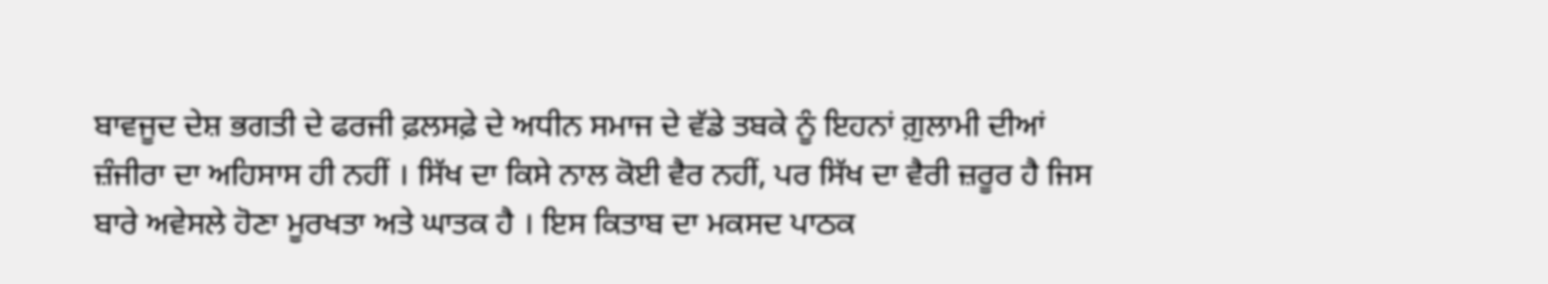ਬਾਵਜੂਦ ਦੇਸ਼ ਭਗਤੀ ਦੇ ਫਰਜੀ ਫ਼ਲਸਫ਼ੇ ਦੇ ਅਧੀਨ ਸਮਾਜ ਦੇ ਵੱਡੇ ਤਬਕੇ ਨੂੰ ਇਹਨਾਂ ਗ਼ੁਲਾਮੀ ਦੀਆਂ ਜ਼ੰਜੀਰਾ ਦਾ ਅਹਿਸਾਸ ਹੀ ਨਹੀਂ । ਸਿੱਖ ਦਾ ਕਿਸੇ ਨਾਲ ਕੋਈ ਵੈਰ ਨਹੀਂ, ਪਰ ਸਿੱਖ ਦਾ ਵੈਰੀ ਜ਼ਰੂਰ ਹੈ ਜਿਸ ਬਾਰੇ ਅਵੇਸਲੇ ਹੋਣਾ ਮੂਰਖਤਾ ਅਤੇ ਘਾਤਕ ਹੈ । ਇਸ ਕਿਤਾਬ ਦਾ ਮਕਸਦ ਪਾਠਕ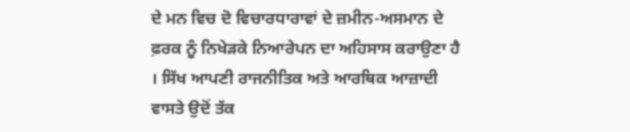ਦੇ ਮਨ ਵਿਚ ਦੋ ਵਿਚਾਰਧਾਰਾਵਾਂ ਦੇ ਜ਼ਮੀਨ-ਅਸਮਾਨ ਦੇ ਫ਼ਰਕ ਨੂੰ ਨਿਖੇੜਕੇ ਨਿਆਰੇਪਨ ਦਾ ਅਹਿਸਾਸ ਕਰਾਉਣਾ ਹੈ । ਸਿੱਖ ਆਪਣੀ ਰਾਜਨੀਤਿਕ ਅਤੇ ਆਰਥਿਕ ਆਜ਼ਾਦੀ ਵਾਸਤੇ ਉਦੋਂ ਤੱਕ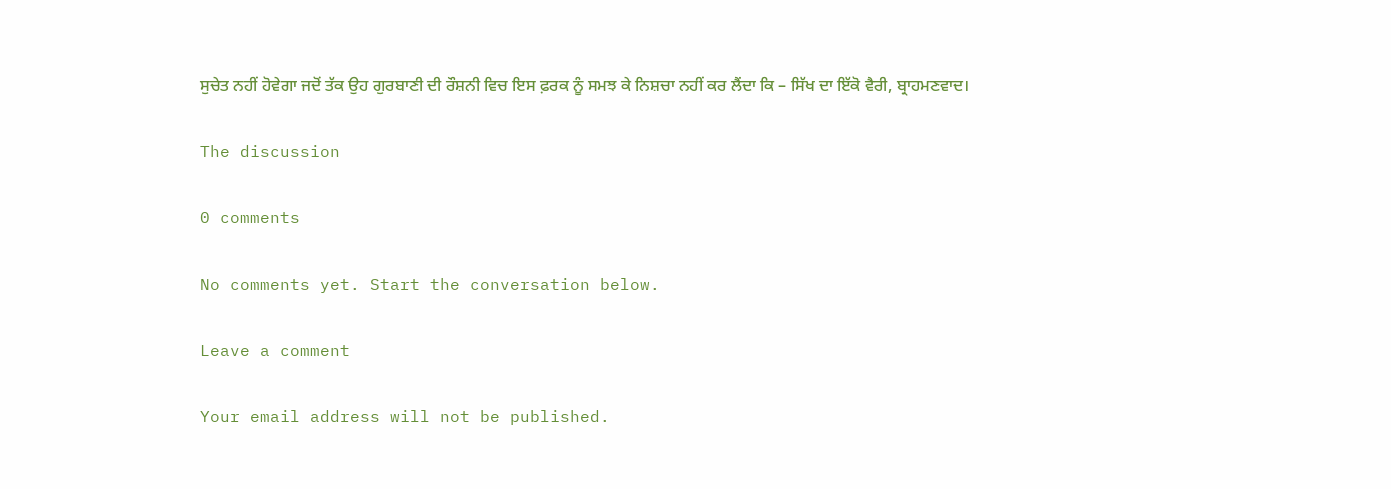ਸੁਚੇਤ ਨਹੀਂ ਹੋਵੇਗਾ ਜਦੋਂ ਤੱਕ ਉਹ ਗੁਰਬਾਣੀ ਦੀ ਰੌਸ਼ਨੀ ਵਿਚ ਇਸ ਫ਼ਰਕ ਨੂੰ ਸਮਝ ਕੇ ਨਿਸ਼ਚਾ ਨਹੀਂ ਕਰ ਲੈਂਦਾ ਕਿ – ਸਿੱਖ ਦਾ ਇੱਕੋ ਵੈਰੀ, ਬ੍ਰਾਹਮਣਵਾਦ।

The discussion

0 comments

No comments yet. Start the conversation below.

Leave a comment

Your email address will not be published.